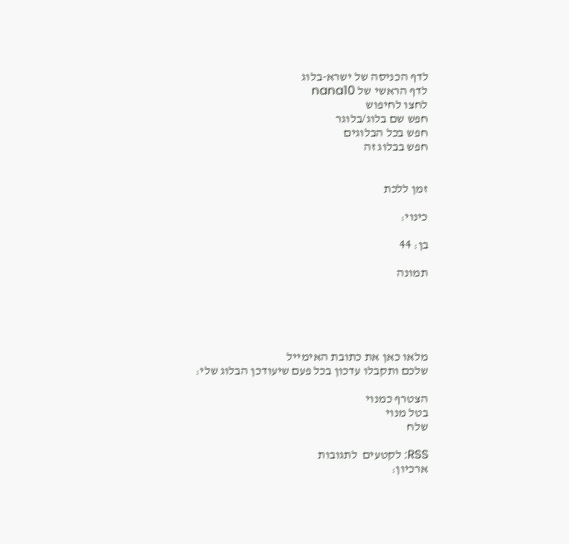לדף הכניסה של ישרא-בלוג
לדף הראשי של nana10
לחצו לחיפוש
חפש שם בלוג/בלוגר
חפש בכל הבלוגים
חפש בבלוג זה


זמן ללכת

כינוי:

בן: 44

תמונה





מלאו כאן את כתובת האימייל
שלכם ותקבלו עדכון בכל פעם שיעודכן הבלוג שלי:

הצטרף כמנוי
בטל מנוי
שלח

RSS: לקטעים  לתגובות
ארכיון: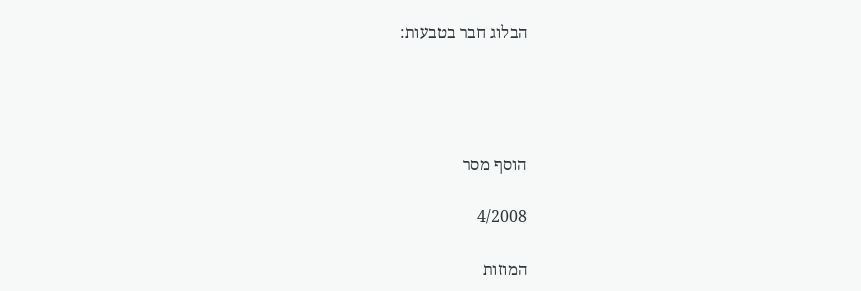הבלוג חבר בטבעות:




הוסף מסר

4/2008

המוזות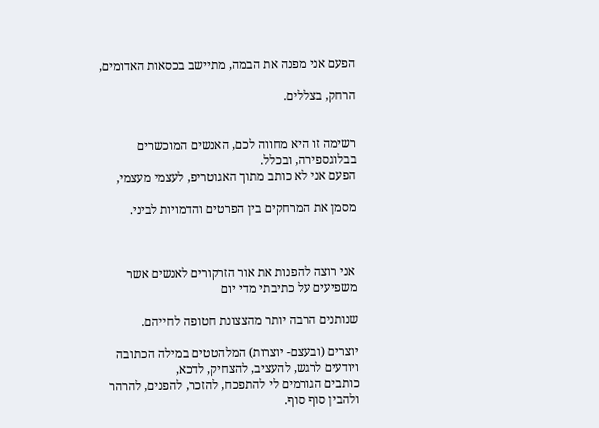הפעם אני מפנה את הבמה, מתיישב בכסאות האדומים,

הרחק, בצללים.


רשימה זו היא מחווה לכם, האנשים המוכשרים בבלוגספירה, ובכלל.
הפעם אני לא כותב מתוך האגוטריפ, לעצמי מעצמי,

מסמן את המרחקים בין הפרטים והדמויות לביני.



 אני רוצה להפנות את אור הזרקורים לאנשים אשר משפיעים על כתיבתי מדי יום

שנותנים הרבה יותר מהצצונת חטופה לחייהם.

יוצרים (ובעצם- יוצרות) המלהטטים במילה הכתובה ויודעים לרגש, להעציב, להצחיק, לדכא,
כותבים הגורמים לי להתפכח, להזכר, להפנים, להרהר ולהבין סוף סוף.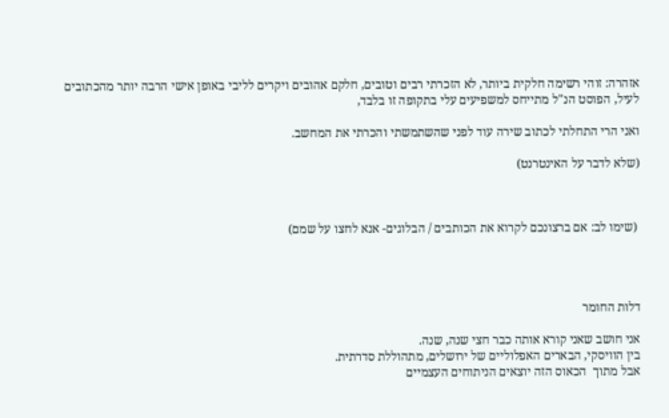אזהרה: זוהי רשימה חלקית ביותר, לא הזכרתי רבים וטובים, חלקם אהובים ויקרים לליבי באופן אישי הרבה יותר מהכתובים לעיל, הפוסט הנ"ל מתייחס למשפיעים עלי בתקופה זו בלבד,

ואני הרי התחלתי לכתוב שירה עוד לפני שהשתמשתי והכרתי את המחשב.

(שלא לדבר על האינטרנט)



 (שימו לב: אם ברצונכם לקרוא את הכותבים / הבלוגים- אנא לחצו על שמם)




דלות החומר

אני חושב שאני קורא אותה כבר חצי שנה, שנה.
בין הוויסקי, הבארים האפלוליים של ירושלים, מתהוללת סדרתית.
אבל מתוך  הכאוס הזה יוצאים הניתוחים העצמיים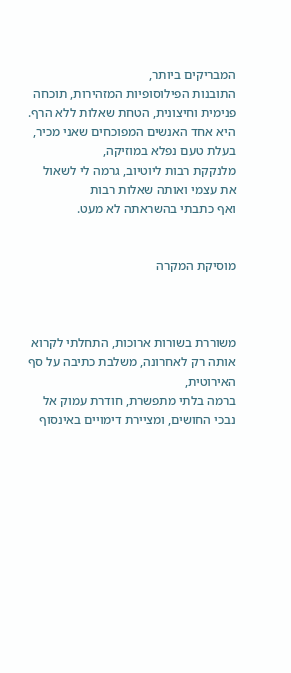המבריקים ביותר,
התובנות הפילוסופיות המזהירות, תוכחה פנימית וחיצונית, הטחת שאלות ללא הרף.
היא אחד האנשים המפוכחים שאני מכיר, בעלת טעם נפלא במוזיקה,
מלנקקת רבות ליוטיוב, גרמה לי לשאול את עצמי ואותה שאלות רבות
ואף כתבתי בהשראתה לא מעט.


מוסיקת המקרה



משוררת בשורות ארוכות, התחלתי לקרוא אותה רק לאחרונה, משלבת כתיבה על סף האירוטית,
ברמה בלתי מתפשרת, חודרת עמוק אל נבכי החושים, ומציירת דימויים באינסוף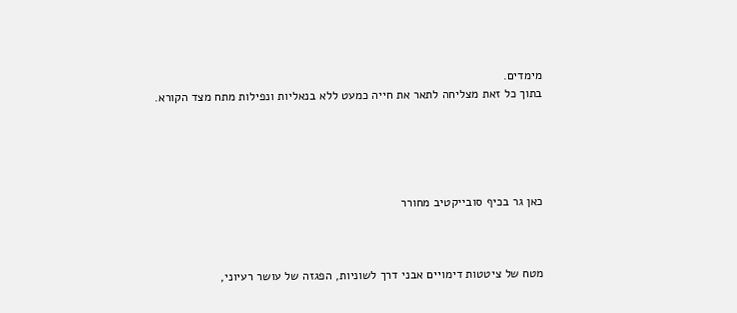מימדים.
בתוך כל זאת מצליחה לתאר את חייה כמעט ללא בנאליות ונפילות מתח מצד הקורא.





כאן גר בכיף סובייקטיב מחורר



מטח של ציטטות דימויים אבני דרך לשוניות, הפגזה של עושר רעיוני,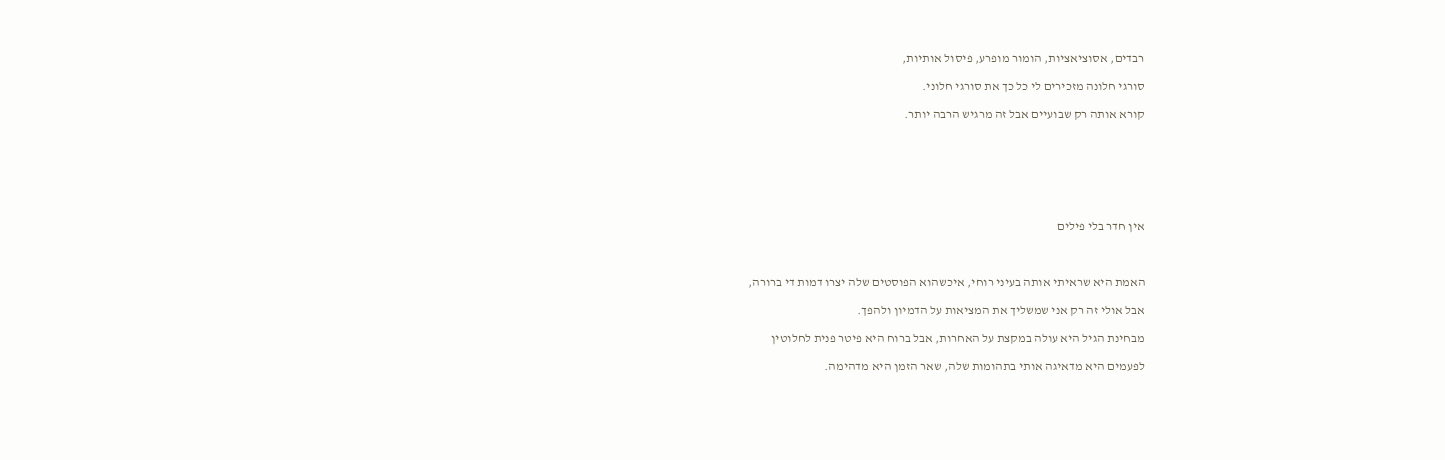רבדים, אסוציאציות, הומור מופרע, פיסול אותיות,

סורגי חלונה מזכירים לי כל כך את סורגי חלוני.

קורא אותה רק שבועיים אבל זה מרגיש הרבה יותר.







אין חדר בלי פילים



האמת היא שראיתי אותה בעיני רוחי, איכשהוא הפוסטים שלה יצרו דמות די ברורה,

אבל אולי זה רק אני שמשליך את המציאות על הדמיון ולהפך.

מבחינת הגיל היא עולה במקצת על האחרות, אבל ברוח היא פיטר פנית לחלוטין

לפעמים היא מדאיגה אותי בתהומות שלה, שאר הזמן היא מדהימה.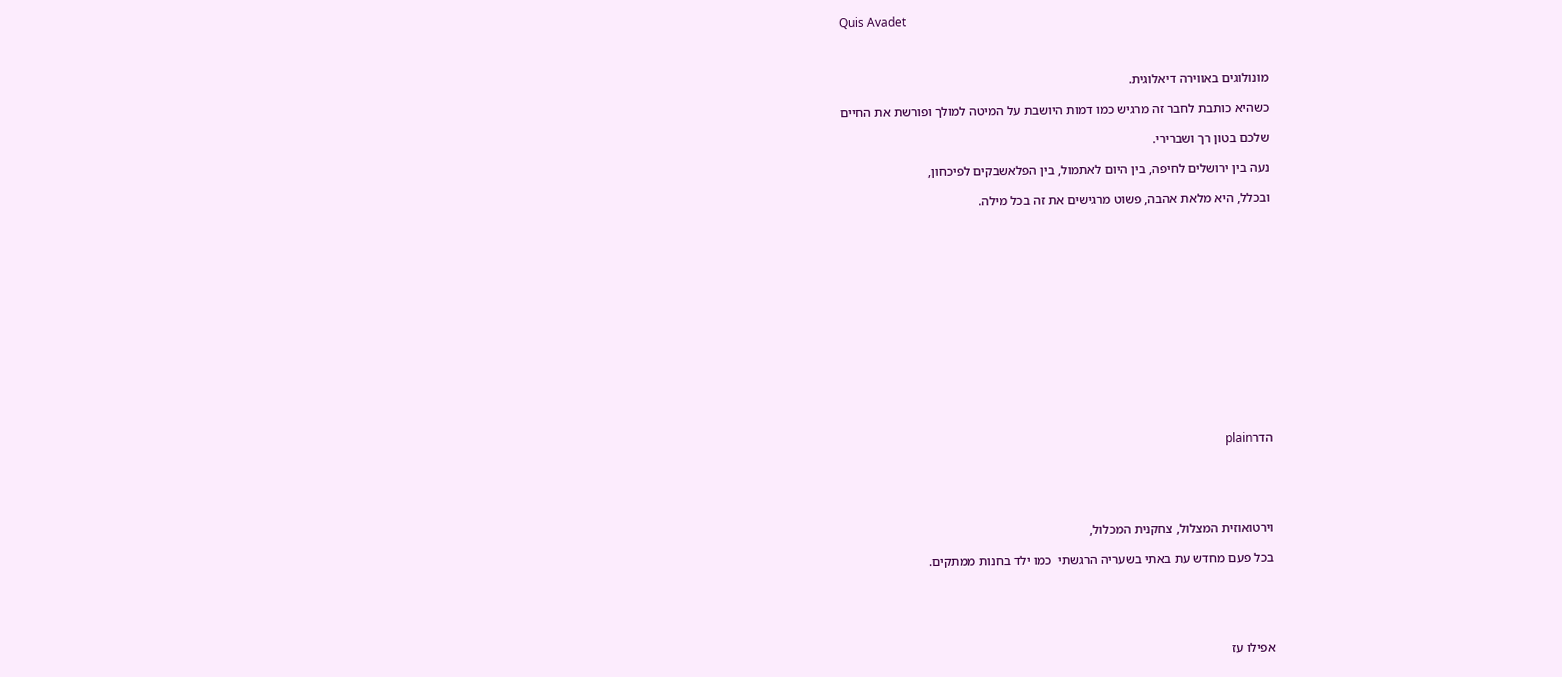Quis Avadet



מונולוגים באווירה דיאלוגית.

כשהיא כותבת לחבר זה מרגיש כמו דמות היושבת על המיטה למולך ופורשת את החיים

שלכם בטון רך ושברירי.

נעה בין ירושלים לחיפה, בין היום לאתמול, בין הפלאשבקים לפיכחון,

ובכלל, היא מלאת אהבה, פשוט מרגישים את זה בכל מילה.















הדרplain





וירטואוזית המצלול, צחקנית המכלול,

בכל פעם מחדש עת באתי בשעריה הרגשתי  כמו ילד בחנות ממתקים.





אפילו עז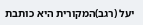יעל (רגב)המקורית היא כותבת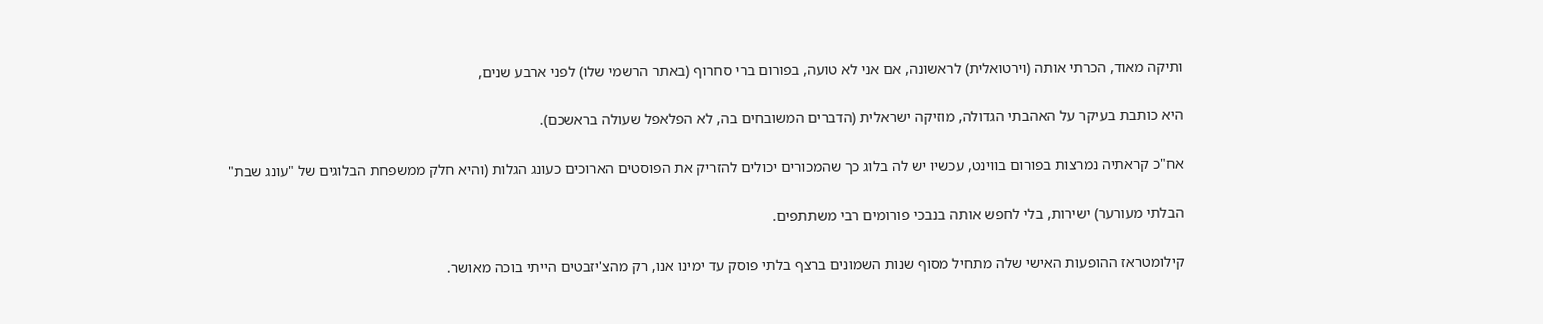ותיקה מאוד, הכרתי אותה (וירטואלית) לראשונה, אם אני לא טועה, בפורום ברי סחרוף (באתר הרשמי שלו) לפני ארבע שנים,

היא כותבת בעיקר על האהבתי הגדולה, מוזיקה ישראלית (הדברים המשובחים בה, לא הפלאפל שעולה בראשכם).

אח"כ קראתיה נמרצות בפורום בווינט, עכשיו יש לה בלוג כך שהמכורים יכולים להזריק את הפוסטים הארוכים כעונג הגלות (והיא חלק ממשפחת הבלוגים של "עונג שבת"

הבלתי מעורער) ישירות, בלי לחפש אותה בנבכי פורומים רבי משתתפים.

קילומטראז ההופעות האישי שלה מתחיל מסוף שנות השמונים ברצף בלתי פוסק עד ימינו אנו, רק מהצ'יזבטים הייתי בוכה מאושר.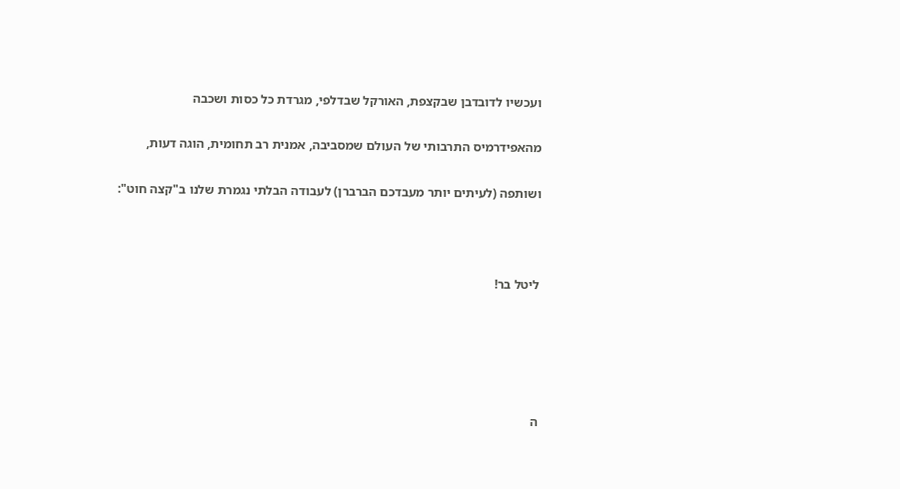ועכשיו לדובדבן שבקצפת, האורקל שבדלפי, מגרדת כל כסות ושכבה

מהאפידרמיס התרבותי של העולם שמסביבה, אמנית רב תחומית, הוגה דעות,

ושותפה (לעיתים יותר מעבדכם הברברן) לעבודה הבלתי נגמרת שלנו ב"קצה חוט":



ליטל בר!





ה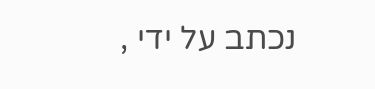נכתב על ידי ,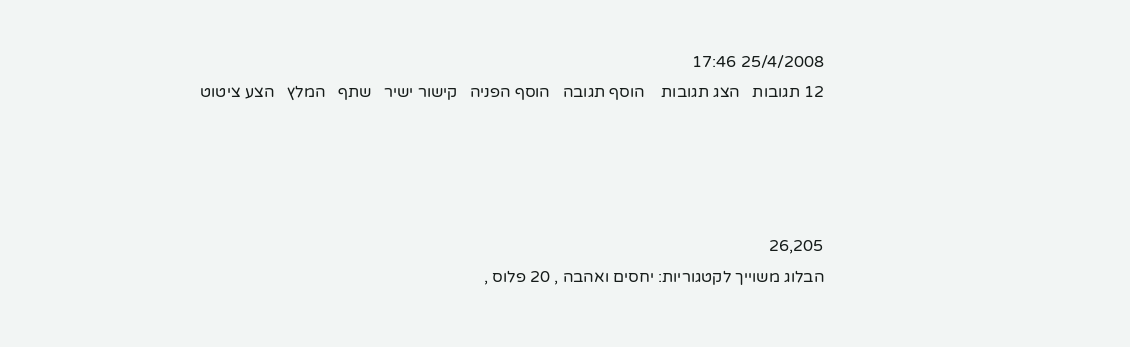25/4/2008 17:46
12 תגובות   הצג תגובות    הוסף תגובה   הוסף הפניה   קישור ישיר   שתף   המלץ   הצע ציטוט




26,205
הבלוג משוייך לקטגוריות: יחסים ואהבה , 20 פלוס ,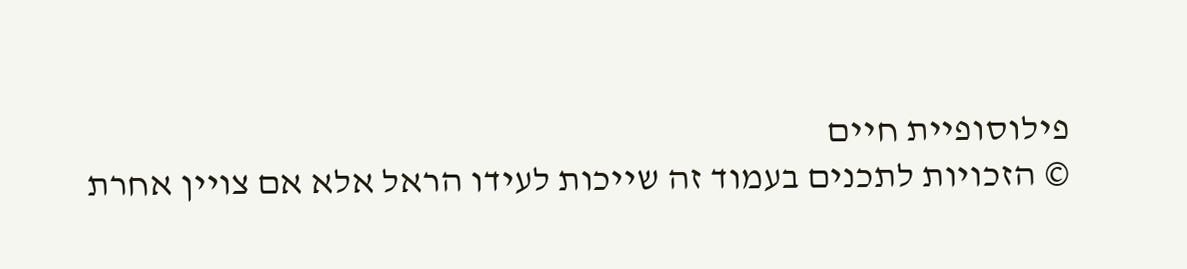פילוסופיית חיים
© הזכויות לתכנים בעמוד זה שייכות לעידו הראל אלא אם צויין אחרת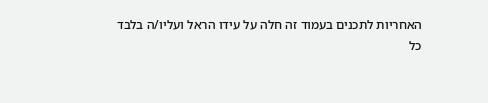האחריות לתכנים בעמוד זה חלה על עידו הראל ועליו/ה בלבד
כל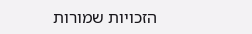הזכויות שמורות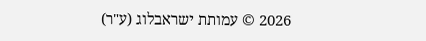2026 © עמותת ישראבלוג (ע"ר)